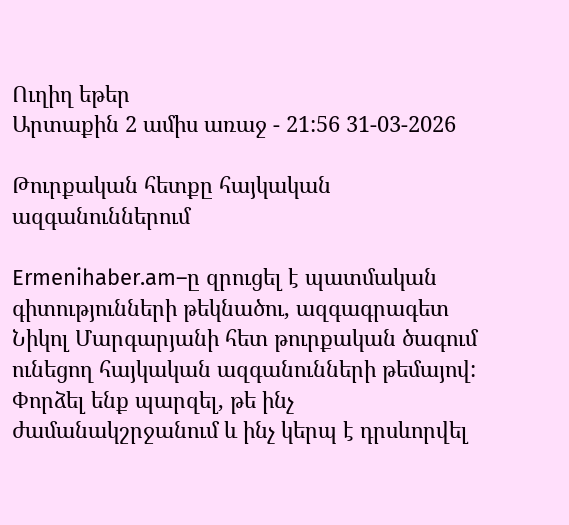Ուղիղ եթեր
Արտաքին 2 ամիս առաջ - 21:56 31-03-2026

Թուրքական հետքը հայկական ազգանուններում

Ermenihaber.am–ը զրուցել է պատմական գիտությունների թեկնածու, ազգագրագետ Նիկոլ Մարգարյանի հետ թուրքական ծագում ունեցող հայկական ազգանունների թեմայով: Փորձել ենք պարզել, թե ինչ ժամանակշրջանում և ինչ կերպ է դրսևորվել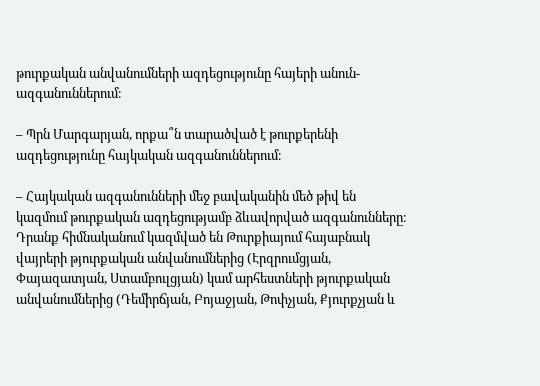թուրքական անվանումների ազդեցությունը հայերի անուն-ազգանուններում։

– Պրն Մարգարյան, որքա՞ն տարածված է թուրքերենի ազդեցությունը հայկական ազգանուններում։

– Հայկական ազգանունների մեջ բավականին մեծ թիվ են կազմում թուրքական ազդեցությամբ ձևավորված ազգանունները։ Դրանք հիմնականում կազմված են Թուրքիայում հայաբնակ վայրերի թյուրքական անվանումներից (Էրզրումցյան, Փայազատյան, Ստամբուլցյան) կամ արհեստների թյուրքական անվանումներից (Դեմիրճյան, Բոյաջյան, Թոփչյան, Քյուրքչյան և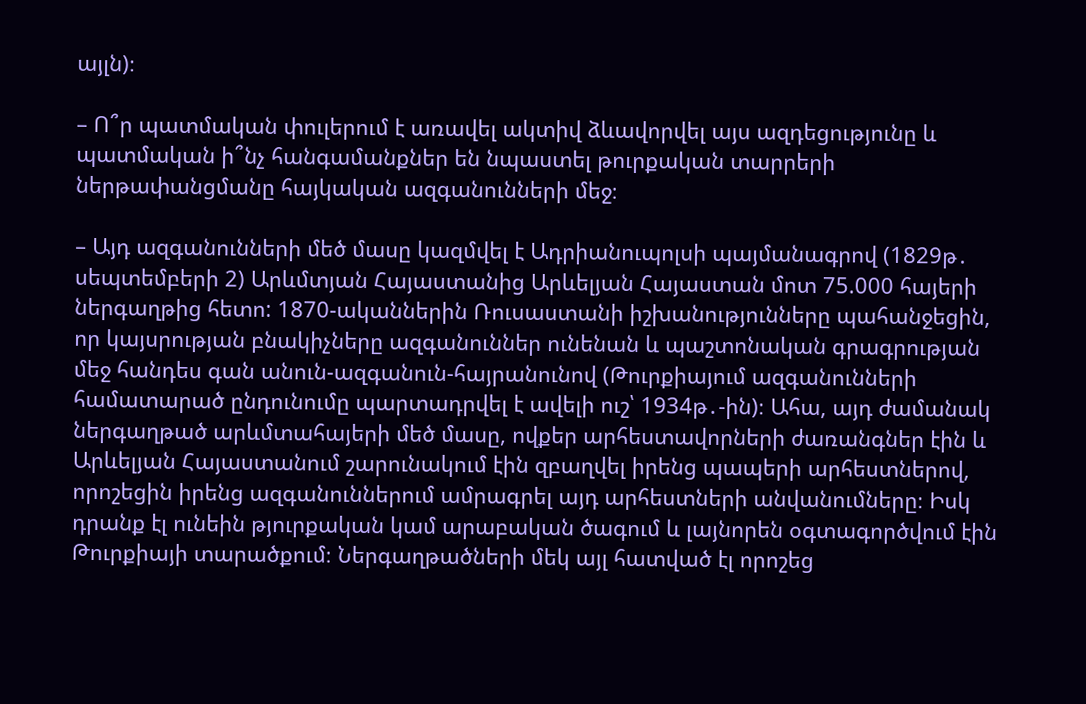այլն)։

– Ո՞ր պատմական փուլերում է առավել ակտիվ ձևավորվել այս ազդեցությունը և պատմական ի՞նչ հանգամանքներ են նպաստել թուրքական տարրերի ներթափանցմանը հայկական ազգանունների մեջ։

– Այդ ազգանունների մեծ մասը կազմվել է Ադրիանուպոլսի պայմանագրով (1829թ․ սեպտեմբերի 2) Արևմտյան Հայաստանից Արևելյան Հայաստան մոտ 75.000 հայերի ներգաղթից հետո: 1870-ականներին Ռուսաստանի իշխանությունները պահանջեցին, որ կայսրության բնակիչները ազգանուններ ունենան և պաշտոնական գրագրության մեջ հանդես գան անուն-ազգանուն-հայրանունով (Թուրքիայում ազգանունների համատարած ընդունումը պարտադրվել է ավելի ուշ՝ 1934թ․-ին)։ Ահա, այդ ժամանակ ներգաղթած արևմտահայերի մեծ մասը, ովքեր արհեստավորների ժառանգներ էին և Արևելյան Հայաստանում շարունակում էին զբաղվել իրենց պապերի արհեստներով, որոշեցին իրենց ազգանուններում ամրագրել այդ արհեստների անվանումները։ Իսկ դրանք էլ ունեին թյուրքական կամ արաբական ծագում և լայնորեն օգտագործվում էին Թուրքիայի տարածքում։ Ներգաղթածների մեկ այլ հատված էլ որոշեց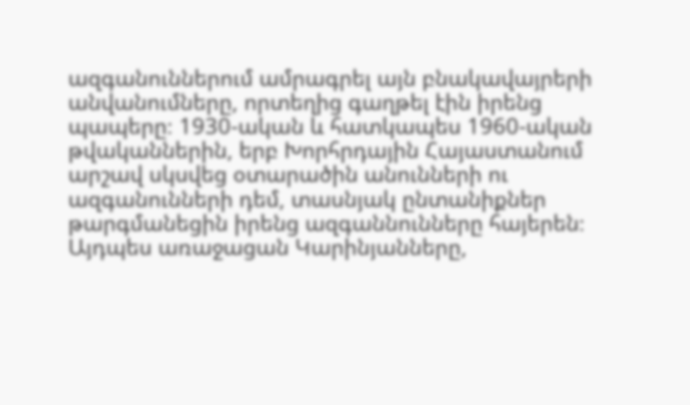ազգանուններում ամրագրել այն բնակավայրերի անվանումները, որտեղից գաղթել էին իրենց պապերը։ 1930-ական և հատկապես 1960-ական թվականներին, երբ Խորհրդային Հայաստանում արշավ սկսվեց օտարածին անունների ու ազգանունների դեմ, տասնյակ ընտանիքներ թարգմանեցին իրենց ազգաննունները հայերեն։ Այդպես առաջացան Կարինյանները,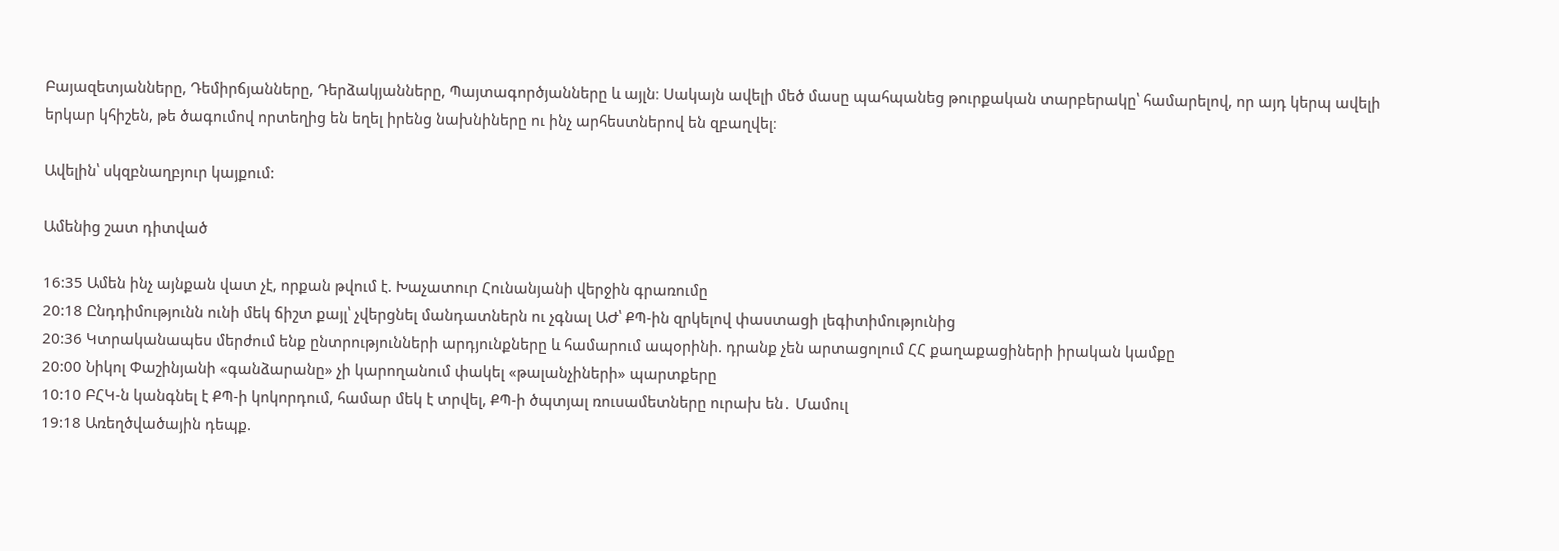Բայազետյանները, Դեմիրճյանները, Դերձակյանները, Պայտագործյանները և այլն։ Սակայն ավելի մեծ մասը պահպանեց թուրքական տարբերակը՝ համարելով, որ այդ կերպ ավելի երկար կհիշեն, թե ծագումով որտեղից են եղել իրենց նախնիները ու ինչ արհեստներով են զբաղվել։

Ավելին՝ սկզբնաղբյուր կայքում:

Ամենից շատ դիտված

16:35 Ամեն ինչ այնքան վատ չէ, որքան թվում է. Խաչատուր Հունանյանի վերջին գրառումը
20:18 Ընդդիմությունն ունի մեկ ճիշտ քայլ՝ չվերցնել մանդատներն ու չգնալ ԱԺ՝ ՔՊ-ին զրկելով փաստացի լեգիտիմությունից
20:36 Կտրականապես մերժում ենք ընտրությունների արդյունքները և համարում ապօրինի. դրանք չեն արտացոլում ՀՀ քաղաքացիների իրական կամքը
20:00 Նիկոլ Փաշինյանի «գանձարանը» չի կարողանում փակել «թալանչիների» պարտքերը
10:10 ԲՀԿ-ն կանգնել է ՔՊ-ի կոկորդում, համար մեկ է տրվել, ՔՊ-ի ծպտյալ ռուսամետները ուրախ են․ Մամուլ
19:18 Առեղծվածային դեպք.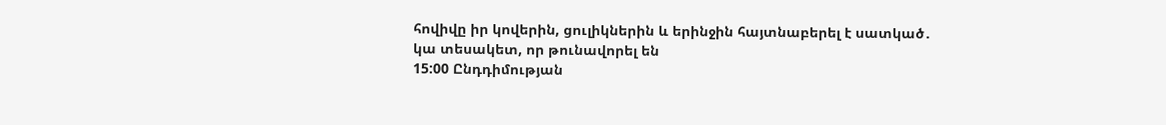հովիվը իր կովերին, ցուլիկներին և երինջին հայտնաբերել է սատկած․ կա տեսակետ, որ թունավորել են
15:00 Ընդդիմության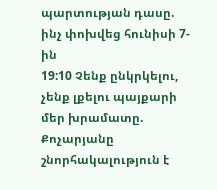պարտության դասը. ինչ փոխվեց հունիսի 7-ին
19:10 Չենք ընկրկելու, չենք լքելու պայքարի մեր խրամատը. Քոչարյանը շնորհակալություն է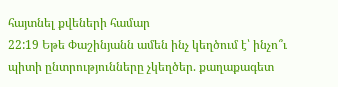հայտնել քվեների համար
22:19 Եթե Փաշինյանն ամեն ինչ կեղծում է՝ ինչո՞ւ պիտի ընտրությունները չկեղծեր. քաղաքագետ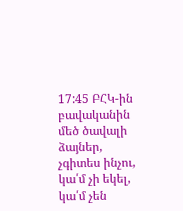17:45 ԲՀԿ-ին բավականին մեծ ծավալի ձայներ, չգիտես ինչու, կա՛մ չի եկել, կա՛մ չեն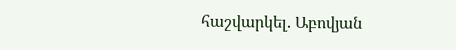հաշվարկել. Աբովյան